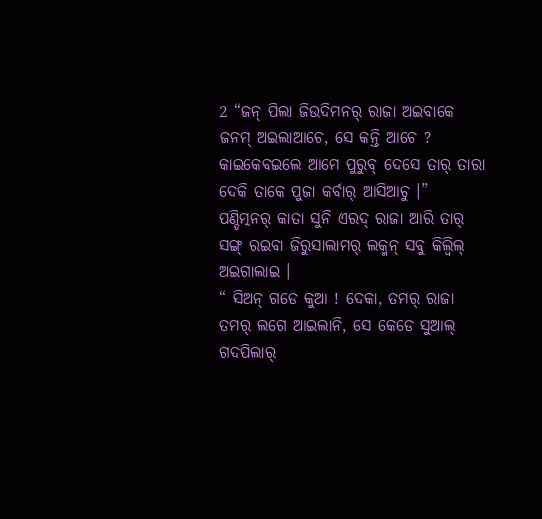2 “ଜନ୍ ପିଲା ଜିଉଦିମନର୍ ରାଜା ଅଇବାକେ ଜନମ୍ ଅଇଲାଆଚେ, ସେ କନ୍ତି ଆଚେ ? କାଇକେବଇଲେ ଆମେ ପୁରୁବ୍ ଦେସେ ତାର୍ ତାରା ଦେକି ତାକେ ପୁଜା କର୍ବାର୍ ଆସିଆଚୁ ।”
ପଣ୍ଡିତ୍ମନର୍ କାତା ସୁନି ଏରଦ୍ ରାଜା ଆରି ତାର୍ ସଙ୍ଗ୍ ରଇବା ଜିରୁସାଲାମର୍ ଲକ୍ମନ୍ ସବୁ କିଲ୍ବିଲ୍ ଅଇଗାଲାଇ ।
“ ସିଅନ୍ ଗଡେ କୁଆ ! ଦେକା, ତମର୍ ରାଜା ତମର୍ ଲଗେ ଆଇଲାନି, ସେ କେଡେ ସୁଆଲ୍ ଗଦପିଲାର୍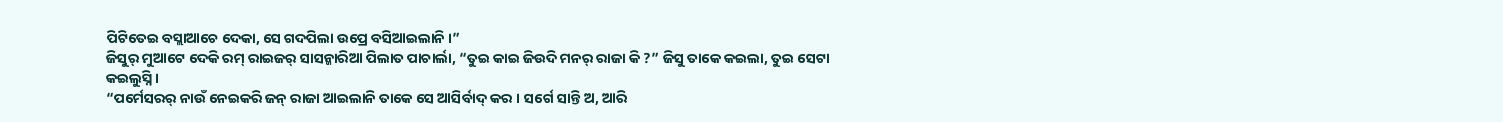ପିଟିତେଇ ବସ୍ଲାଆଚେ ଦେକା, ସେ ଗଦପିଲା ଉପ୍ରେ ବସିଆଇଲାନି ।”
ଜିସୁର୍ ମୁଆଟେ ଦେକି ରମ୍ ରାଇଜର୍ ସାସନ୍କାରିଆ ପିଲାତ ପାଚାର୍ଲା, “ତୁଇ କାଇ ଜିଉଦି ମନର୍ ରାଜା କି ?” ଜିସୁ ତାକେ କଇଲା, ତୁଇ ସେଟା କଇଲୁସ୍ନି ।
“ପର୍ମେସରର୍ ନାଉଁ ନେଇକରି ଜନ୍ ରାଜା ଆଇଲାନି ତାକେ ସେ ଆସିର୍ବାଦ୍ କର । ସର୍ଗେ ସାନ୍ତି ଅ, ଆରି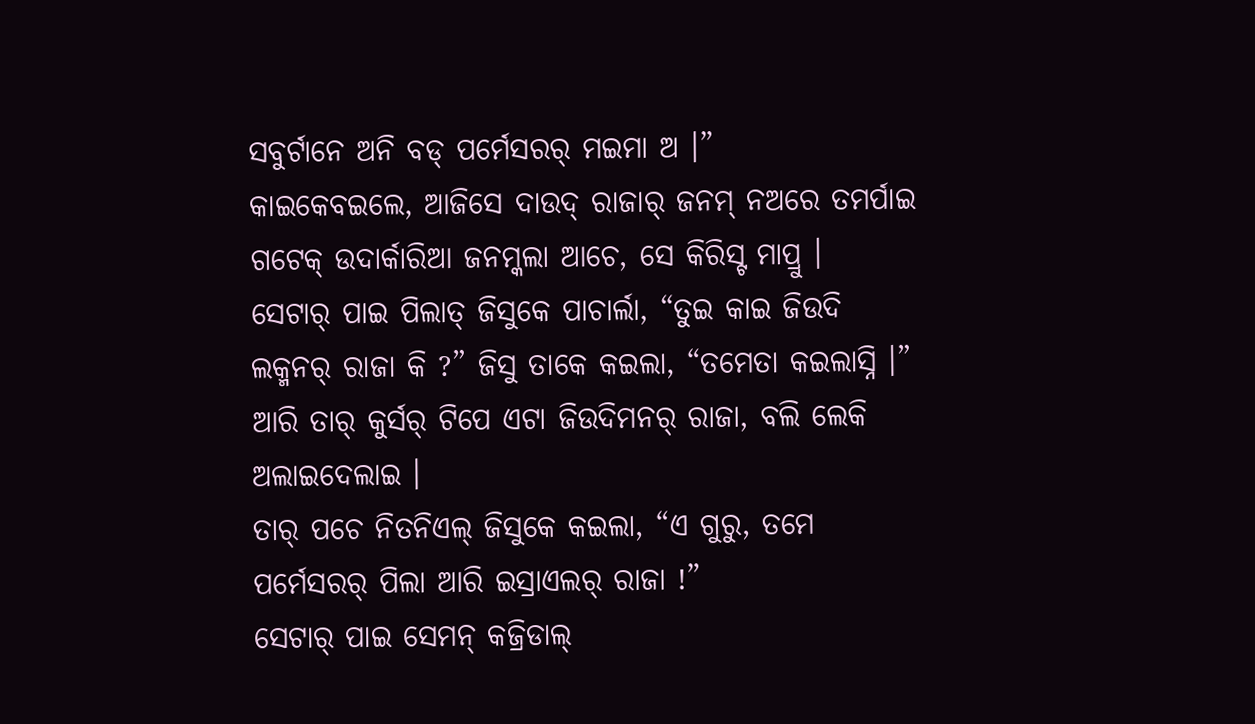ସବୁର୍ଟାନେ ଅନି ବଡ୍ ପର୍ମେସରର୍ ମଇମା ଅ ।”
କାଇକେବଇଲେ, ଆଜିସେ ଦାଉଦ୍ ରାଜାର୍ ଜନମ୍ ନଅରେ ତମର୍ପାଇ ଗଟେକ୍ ଉଦାର୍କାରିଆ ଜନମ୍କଲା ଆଚେ, ସେ କିରିସ୍ଟ ମାପ୍ରୁ ।
ସେଟାର୍ ପାଇ ପିଲାତ୍ ଜିସୁକେ ପାଚାର୍ଲା, “ତୁଇ କାଇ ଜିଉଦି ଲକ୍ମନର୍ ରାଜା କି ?” ଜିସୁ ତାକେ କଇଲା, “ତମେତା କଇଲାସ୍ନି ।”
ଆରି ତାର୍ କୁର୍ସର୍ ଟିପେ ଏଟା ଜିଉଦିମନର୍ ରାଜା, ବଲି ଲେକି ଅଲାଇଦେଲାଇ ।
ତାର୍ ପଚେ ନିତନିଏଲ୍ ଜିସୁକେ କଇଲା, “ଏ ଗୁରୁ, ତମେ ପର୍ମେସରର୍ ପିଲା ଆରି ଇସ୍ରାଏଲର୍ ରାଜା !”
ସେଟାର୍ ପାଇ ସେମନ୍ କଜ୍ରିଡାଲ୍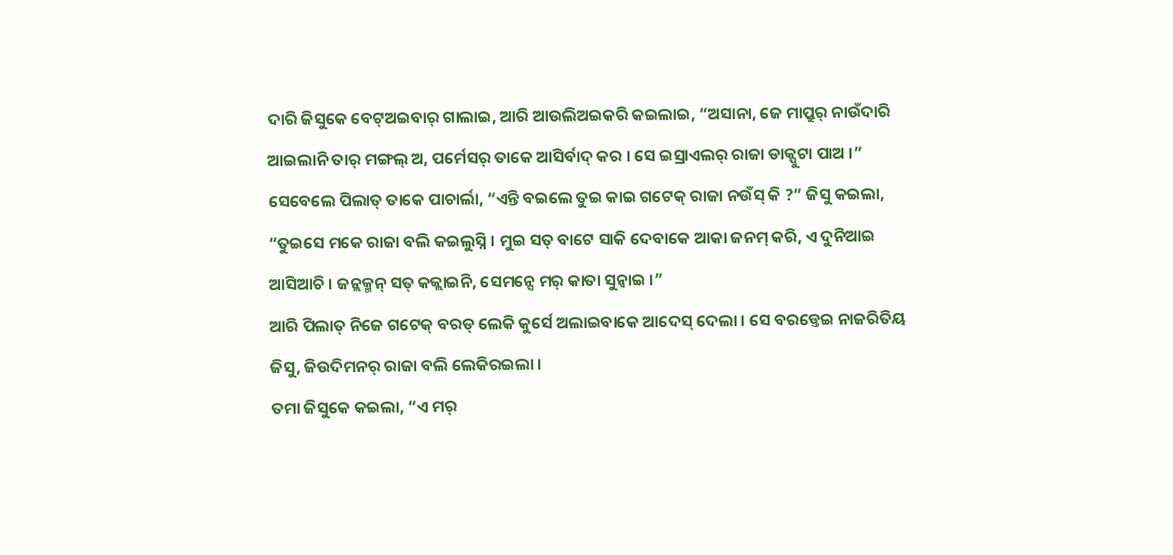ଦାରି ଜିସୁକେ ବେଟ୍ଅଇବାର୍ ଗାଲାଇ, ଆରି ଆଉଲିଅଇକରି କଇଲାଇ, “ଅସାନା, ଜେ ମାପ୍ରୁର୍ ନାଉଁଦାରି ଆଇଲାନି ତାର୍ ମଙ୍ଗଲ୍ ଅ, ପର୍ମେସର୍ ତାକେ ଆସିର୍ବାଦ୍ କର । ସେ ଇସ୍ରାଏଲର୍ ରାଜା ଡାକ୍ପୁଟା ପାଅ ।”
ସେବେଲେ ପିଲାତ୍ ତାକେ ପାଚାର୍ଲା, “ଏନ୍ତି ବଇଲେ ତୁଇ କାଇ ଗଟେକ୍ ରାଜା ନଉଁସ୍ କି ?” ଜିସୁ କଇଲା, “ତୁଇସେ ମକେ ରାଜା ବଲି କଇଲୁସ୍ନି । ମୁଇ ସତ୍ ବାଟେ ସାକି ଦେବାକେ ଆକା ଜନମ୍ କରି, ଏ ଦୁନିଆଇ ଆସିଆଚି । ଜନ୍ଲକ୍ମନ୍ ସତ୍ କଜ୍ଲାଇନି, ସେମନ୍ସେ ମର୍ କାତା ସୁନ୍ବାଇ ।”
ଆରି ପିଲାତ୍ ନିଜେ ଗଟେକ୍ ବରଡ୍ ଲେକି କୁର୍ସେ ଅଲାଇବାକେ ଆଦେସ୍ ଦେଲା । ସେ ବରଡ୍ତେଇ ନାଜରିତିୟ ଜିସୁ, ଜିଉଦିମନର୍ ରାଜା ବଲି ଲେକିରଇଲା ।
ତମା ଜିସୁକେ କଇଲା, “ଏ ମର୍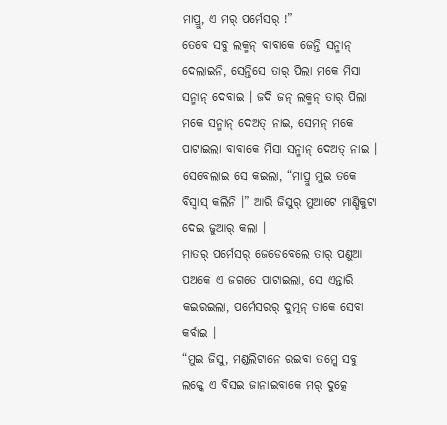ମାପ୍ରୁ, ଏ ମର୍ ପର୍ମେସର୍ !”
ତେବେ ସବୁ ଲକ୍ମନ୍ ବାବାକେ ଜେନ୍ତି ସନ୍ମାନ୍ ଦେଲାଇନି, ସେନ୍ତିସେ ତାର୍ ପିଲା ମକେ ମିସା ସନ୍ମାନ୍ ଦେବାଇ । ଜଦି ଜନ୍ ଲକ୍ମନ୍ ତାର୍ ପିଲା ମକେ ସନ୍ମାନ୍ ଦେଅତ୍ ନାଇ, ସେମନ୍ ମକେ ପାଟାଇଲା ବାବାକେ ମିସା ସନ୍ମାନ୍ ଦେଅତ୍ ନାଇ ।
ସେବେଲାଇ ସେ କଇଲା, “ମାପ୍ରୁ ମୁଇ ତକେ ବିସ୍ବାସ୍ କଲିନି ।” ଆରି ଜିସୁର୍ ମୁଆଟେ ମାଣ୍ଡିକୁଟା ଦେଇ ଜୁଆର୍ କଲା ।
ମାତର୍ ପର୍ମେସର୍ ଜେଡେବେଲେ ତାର୍ ପଣୁଆ ପଅକେ ଏ ଜଗତେ ପାଟାଇଲା, ସେ ଏନ୍ତାରି କଇରଇଲା, ପର୍ମେସରର୍ ଦୁତ୍ମନ୍ ତାକେ ସେବା କର୍ବାଇ ।
“ମୁଇ ଜିସୁ, ମଣ୍ଡଲିଟାନେ ରଇବା ତମ୍କେ ସବୁ ଲକ୍କେ ଏ ବିସଇ ଜାନାଇବାକେ ମର୍ ଦୁତ୍କେ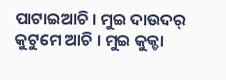ପାଟାଇଆଚି । ମୁଇ ଦାଉଦର୍ କୁଟୁମେ ଆଚି । ମୁଇ କୁକ୍ଡା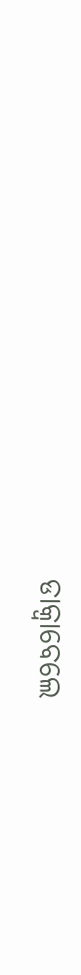ଡାକ୍ବାବେଲେ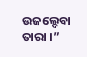ଉଜଲ୍ଦେବା ତାରା ।”